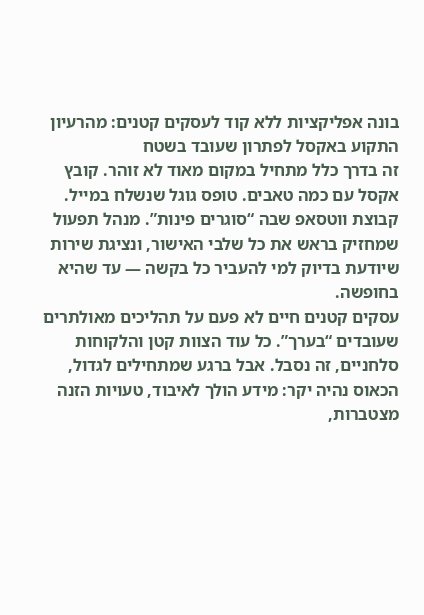בונה אפליקציות ללא קוד לעסקים קטנים: מהרעיון התקוע באקסל לפתרון שעובד בשטח
זה בדרך כלל מתחיל במקום מאוד לא זוהר. קובץ אקסל עם כמה טאבים. טופס גוגל שנשלח במייל. קבוצת ווטסאפ שבה “סוגרים פינות”. מנהל תפעול שמחזיק בראש את כל שלבי האישור, ונציגת שירות שיודעת בדיוק למי להעביר כל בקשה — עד שהיא בחופשה.
עסקים קטנים חיים לא פעם על תהליכים מאולתרים שעובדים “בערך”. כל עוד הצוות קטן והלקוחות סלחניים, זה נסבל. אבל ברגע שמתחילים לגדול, הכאוס נהיה יקר: מידע הולך לאיבוד, טעויות הזנה מצטברות,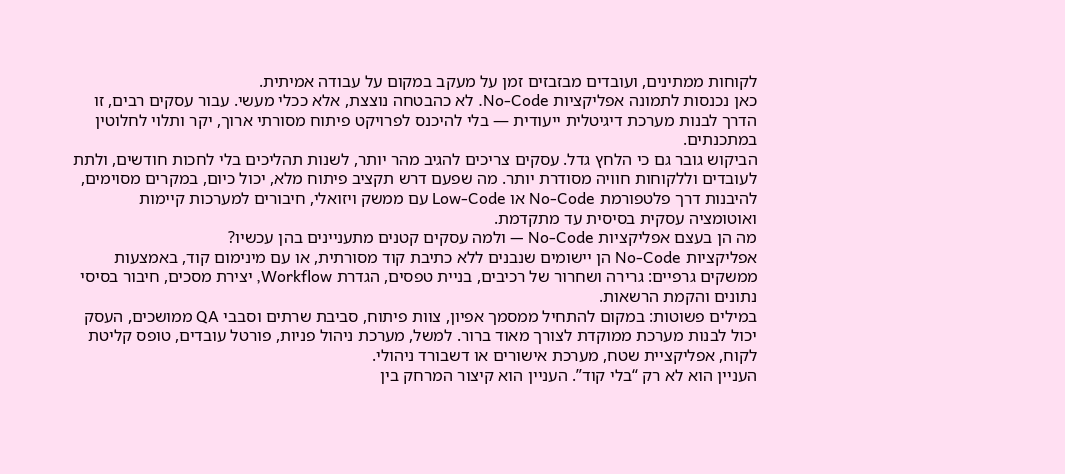לקוחות ממתינים, ועובדים מבזבזים זמן על מעקב במקום על עבודה אמיתית.
כאן נכנסות לתמונה אפליקציות No-Code. לא כהבטחה נוצצת, אלא ככלי מעשי. עבור עסקים רבים, זו הדרך לבנות מערכת דיגיטלית ייעודית — בלי להיכנס לפרויקט פיתוח מסורתי ארוך, יקר ותלוי לחלוטין במתכנתים.
הביקוש גובר גם כי הלחץ גדל. עסקים צריכים להגיב מהר יותר, לשנות תהליכים בלי לחכות חודשים, ולתת לעובדים וללקוחות חוויה מסודרת יותר. מה שפעם דרש תקציב פיתוח מלא, יכול כיום, במקרים מסוימים, להיבנות דרך פלטפורמת No-Code או Low-Code עם ממשק ויזואלי, חיבורים למערכות קיימות ואוטומציה עסקית בסיסית עד מתקדמת.
מה הן בעצם אפליקציות No-Code — ולמה עסקים קטנים מתעניינים בהן עכשיו?
אפליקציות No-Code הן יישומים שנבנים ללא כתיבת קוד מסורתית, או עם מינימום קוד, באמצעות ממשקים גרפיים: גרירה ושחרור של רכיבים, בניית טפסים, הגדרת Workflow, יצירת מסכים, חיבור בסיסי נתונים והקמת הרשאות.
במילים פשוטות: במקום להתחיל ממסמך אפיון, צוות פיתוח, סביבת שרתים וסבבי QA ממושכים, העסק יכול לבנות מערכת ממוקדת לצורך מאוד ברור. למשל, מערכת ניהול פניות, פורטל עובדים, טופס קליטת לקוח, אפליקציית שטח, מערכת אישורים או דשבורד ניהולי.
העניין הוא לא רק “בלי קוד”. העניין הוא קיצור המרחק בין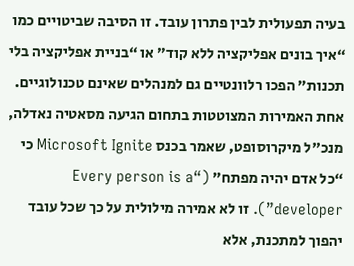בעיה תפעולית לבין פתרון עובד. זו הסיבה שביטויים כמו “איך בונים אפליקציה ללא קוד” או “בניית אפליקציה בלי תכנות” הפכו רלוונטיים גם למנהלים שאינם טכנולוגיים.
אחת האמירות המצוטטות בתחום הגיעה מסאטיה נאדלה, מנכ"ל מיקרוסופט, שאמר בכנס Microsoft Ignite כי “כל אדם יהיה מפתח” (“Every person is a developer”). זו לא אמירה מילולית על כך שכל עובד יהפוך למתכנת, אלא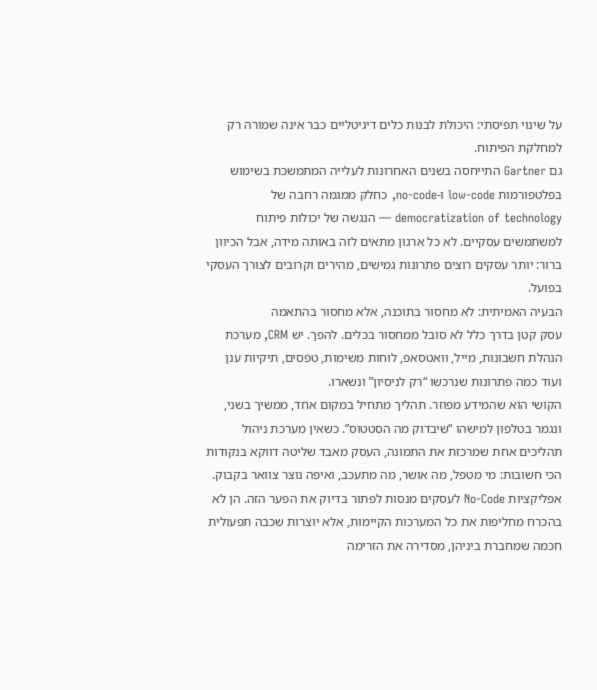על שינוי תפיסתי: היכולת לבנות כלים דיגיטליים כבר אינה שמורה רק למחלקת הפיתוח.
גם Gartner התייחסה בשנים האחרונות לעלייה המתמשכת בשימוש בפלטפורמות low-code ו-no-code, כחלק ממגמה רחבה של democratization of technology — הנגשה של יכולות פיתוח למשתמשים עסקיים. לא כל ארגון מתאים לזה באותה מידה, אבל הכיוון ברור: יותר עסקים רוצים פתרונות גמישים, מהירים וקרובים לצורך העסקי בפועל.
הבעיה האמיתית: לא מחסור בתוכנה, אלא מחסור בהתאמה
עסק קטן בדרך כלל לא סובל ממחסור בכלים. להפך. יש CRM, מערכת הנהלת חשבונות, מייל, וואטסאפ, לוחות משימות, טפסים, תיקיות ענן ועוד כמה פתרונות שנרכשו “רק לניסיון” ונשארו.
הקושי הוא שהמידע מפוזר. תהליך מתחיל במקום אחד, ממשיך בשני, ונגמר בטלפון למישהו “שיבדוק מה הסטטוס”. כשאין מערכת ניהול תהליכים אחת שמרכזת את התמונה, העסק מאבד שליטה דווקא בנקודות הכי חשובות: מי מטפל, מה אושר, מה מתעכב, ואיפה נוצר צוואר בקבוק.
אפליקציות No-Code לעסקים מנסות לפתור בדיוק את הפער הזה. הן לא בהכרח מחליפות את כל המערכות הקיימות, אלא יוצרות שכבה תפעולית חכמה שמחברת ביניהן, מסדירה את הזרימה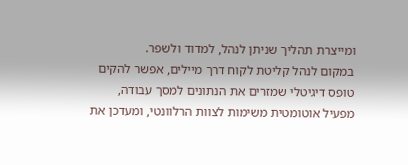ומייצרת תהליך שניתן לנהל, למדוד ולשפר.
במקום לנהל קליטת לקוח דרך מיילים, אפשר להקים טופס דיגיטלי שמזרים את הנתונים למסך עבודה, מפעיל אוטומטית משימות לצוות הרלוונטי, ומעדכן את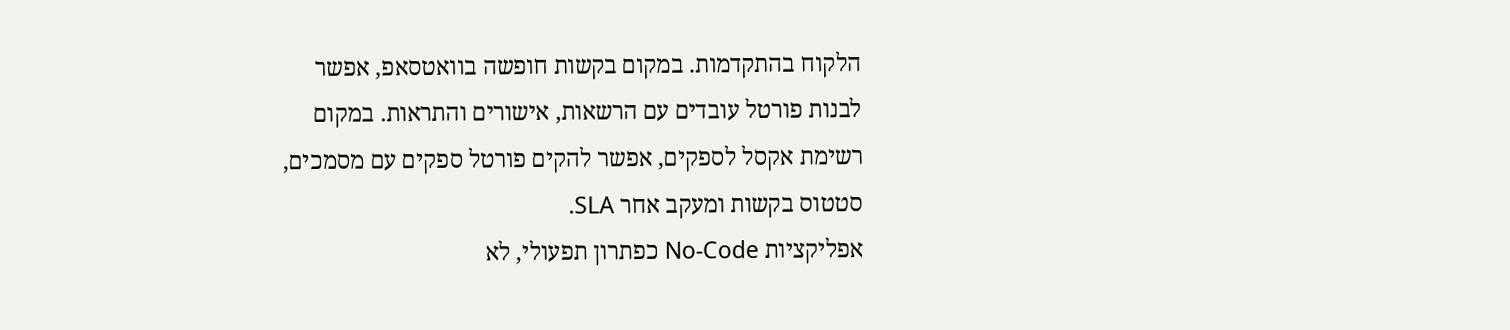הלקוח בהתקדמות. במקום בקשות חופשה בוואטסאפ, אפשר לבנות פורטל עובדים עם הרשאות, אישורים והתראות. במקום רשימת אקסל לספקים, אפשר להקים פורטל ספקים עם מסמכים, סטטוס בקשות ומעקב אחר SLA.
אפליקציות No-Code כפתרון תפעולי, לא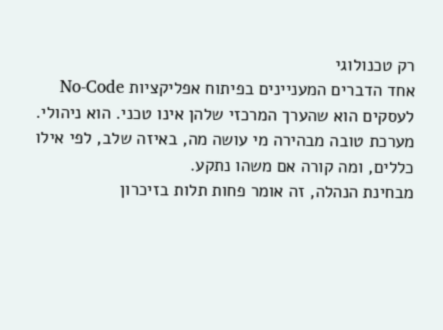רק טכנולוגי
אחד הדברים המעניינים בפיתוח אפליקציות No-Code לעסקים הוא שהערך המרכזי שלהן אינו טכני. הוא ניהולי. מערכת טובה מבהירה מי עושה מה, באיזה שלב, לפי אילו כללים, ומה קורה אם משהו נתקע.
מבחינת הנהלה, זה אומר פחות תלות בזיכרון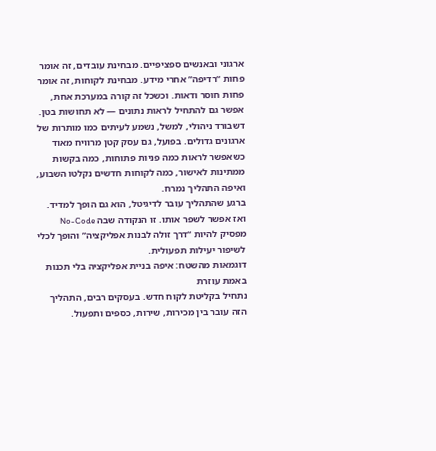ארגוני ובאנשים ספציפיים. מבחינת עובדים, זה אומר פחות “רדיפה” אחרי מידע. מבחינת לקוחות, זה אומר פחות חוסר ודאות. וכשכל זה קורה במערכת אחת, אפשר גם להתחיל לראות נתונים — לא תחושות בטן.
דשבורד ניהולי, למשל, נשמע לעיתים כמו מותרות של ארגונים גדולים. בפועל, גם עסק קטן מרוויח מאוד כשאפשר לראות כמה פניות פתוחות, כמה בקשות ממתינות לאישור, כמה לקוחות חדשים נקלטו השבוע, ואיפה התהליך נמרח.
ברגע שהתהליך עובר לדיגיטל, הוא גם הופך למדיד. ואז אפשר לשפר אותו. זו הנקודה שבה No-Code מפסיק להיות “דרך זולה לבנות אפליקציה” והופך לכלי לשיפור יעילות תפעולית.
דוגמאות מהשטח: איפה בניית אפליקציה בלי תכנות באמת עוזרת
נתחיל בקליטת לקוח חדש. בעסקים רבים, התהליך הזה עובר בין מכירות, שירות, כספים ותפעול.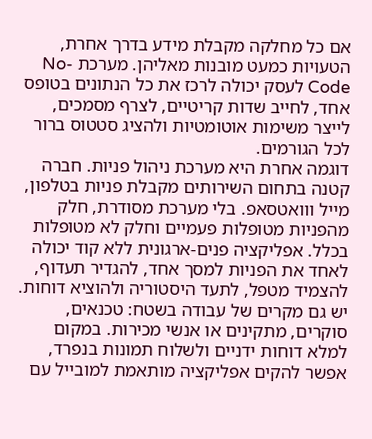אם כל מחלקה מקבלת מידע בדרך אחרת, הטעויות כמעט מובנות מאליהן. מערכת No-Code לעסק יכולה לרכז את כל הנתונים בטופס אחד, לחייב שדות קריטיים, לצרף מסמכים, לייצר משימות אוטומטיות ולהציג סטטוס ברור לכל הגורמים.
דוגמה אחרת היא מערכת ניהול פניות. חברה קטנה בתחום השירותים מקבלת פניות בטלפון, מייל ווואטסאפ. בלי מערכת מסודרת, חלק מהפניות מטופלות פעמיים וחלק לא מטופלות בכלל. אפליקציה פנים-ארגונית ללא קוד יכולה לאחד את הפניות למסך אחד, להגדיר תעדוף, להצמיד מטפל, לתעד היסטוריה ולהוציא דוחות.
יש גם מקרים של עבודה בשטח: טכנאים, סוקרים, מתקינים או אנשי מכירות. במקום למלא דוחות ידניים ולשלוח תמונות בנפרד, אפשר להקים אפליקציה מותאמת למובייל עם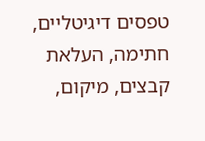טפסים דיגיטליים, חתימה, העלאת קבצים, מיקום,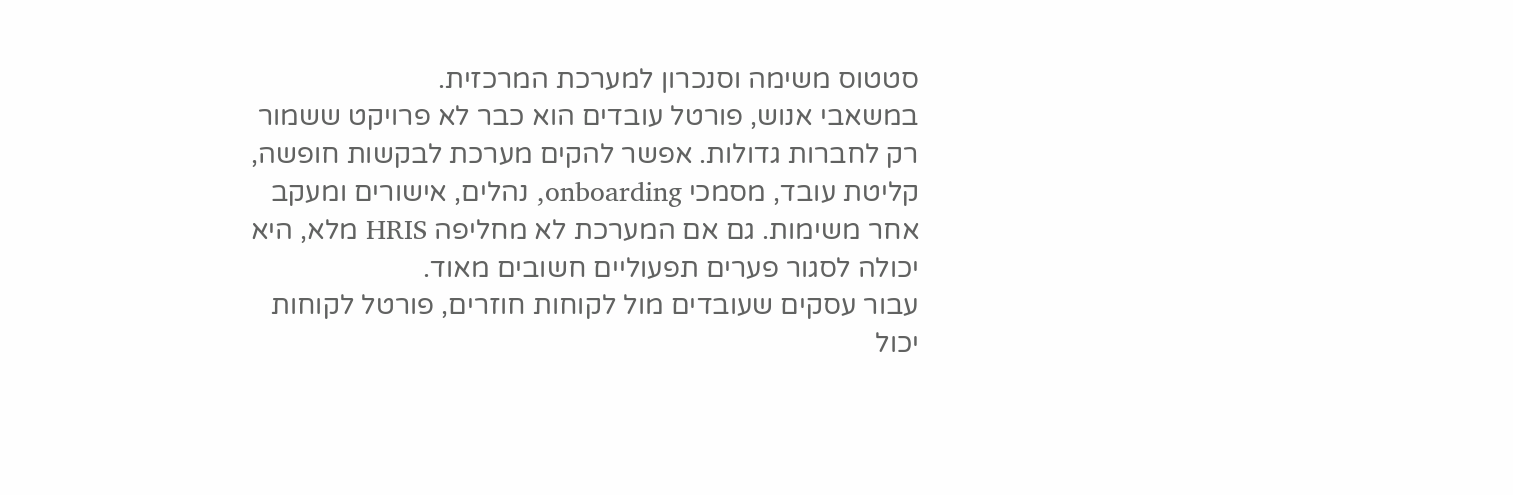סטטוס משימה וסנכרון למערכת המרכזית.
במשאבי אנוש, פורטל עובדים הוא כבר לא פרויקט ששמור רק לחברות גדולות. אפשר להקים מערכת לבקשות חופשה, קליטת עובד, מסמכי onboarding, נהלים, אישורים ומעקב אחר משימות. גם אם המערכת לא מחליפה HRIS מלא, היא יכולה לסגור פערים תפעוליים חשובים מאוד.
עבור עסקים שעובדים מול לקוחות חוזרים, פורטל לקוחות יכול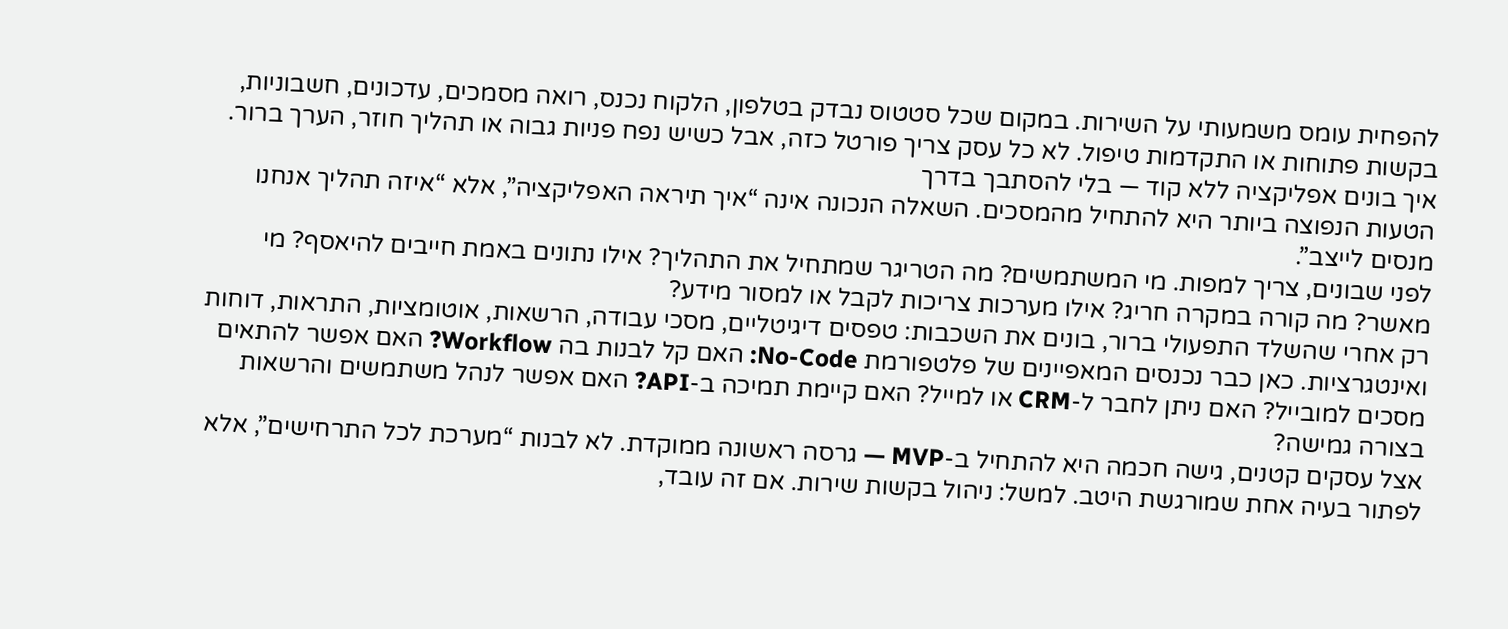להפחית עומס משמעותי על השירות. במקום שכל סטטוס נבדק בטלפון, הלקוח נכנס, רואה מסמכים, עדכונים, חשבוניות, בקשות פתוחות או התקדמות טיפול. לא כל עסק צריך פורטל כזה, אבל כשיש נפח פניות גבוה או תהליך חוזר, הערך ברור.
איך בונים אפליקציה ללא קוד — בלי להסתבך בדרך
הטעות הנפוצה ביותר היא להתחיל מהמסכים. השאלה הנכונה אינה “איך תיראה האפליקציה”, אלא “איזה תהליך אנחנו מנסים לייצב”.
לפני שבונים, צריך למפות. מי המשתמשים? מה הטריגר שמתחיל את התהליך? אילו נתונים באמת חייבים להיאסף? מי מאשר? מה קורה במקרה חריג? אילו מערכות צריכות לקבל או למסור מידע?
רק אחרי שהשלד התפעולי ברור, בונים את השכבות: טפסים דיגיטליים, מסכי עבודה, הרשאות, אוטומציות, התראות, דוחות ואינטגרציות. כאן כבר נכנסים המאפיינים של פלטפורמת No-Code: האם קל לבנות בה Workflow? האם אפשר להתאים מסכים למובייל? האם ניתן לחבר ל-CRM או למייל? האם קיימת תמיכה ב-API? האם אפשר לנהל משתמשים והרשאות בצורה גמישה?
אצל עסקים קטנים, גישה חכמה היא להתחיל ב-MVP — גרסה ראשונה ממוקדת. לא לבנות “מערכת לכל התרחישים”, אלא לפתור בעיה אחת שמורגשת היטב. למשל: ניהול בקשות שירות. אם זה עובד,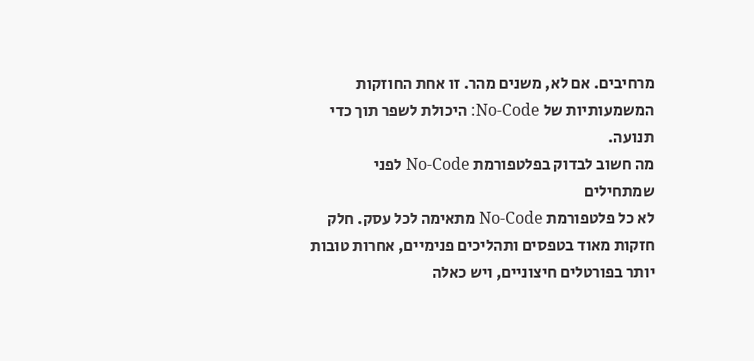מרחיבים. אם לא, משנים מהר. זו אחת החוזקות המשמעותיות של No-Code: היכולת לשפר תוך כדי תנועה.
מה חשוב לבדוק בפלטפורמת No-Code לפני שמתחילים
לא כל פלטפורמת No-Code מתאימה לכל עסק. חלק חזקות מאוד בטפסים ותהליכים פנימיים, אחרות טובות יותר בפורטלים חיצוניים, ויש כאלה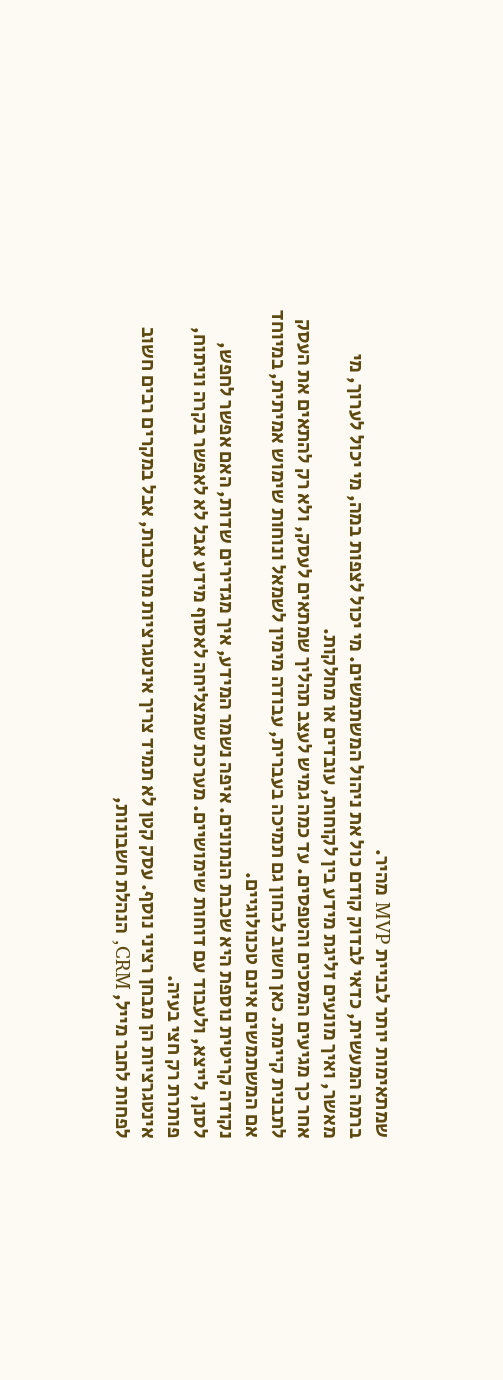שמתאימות יותר לבניית MVP מהיר.
ברמה המעשית, כדאי לבדוק קודם כול את ניהול המשתמשים. מי יכול לצפות במה, מי יכול לערוך, מי מאשר, ואיך מונעים זליגת מידע בין לקוחות, עובדים או מחלקות.
אחר כך מגיעים המסכים והטפסים. עד כמה גמיש לעצב תהליך שמתאים לעסק, ולא רק להתאים את העסק לתבנית קיימת. כאן חשוב לבחון גם תמיכה בעברית, עבודה מימין לשמאל ונוחות שימוש אמיתית, במיוחד אם המשתמשים אינם טכנולוגיים.
נקודה קריטית נוספת היא שכבת הנתונים. איפה נשמר המידע, איך מגדירים שדות, האם אפשר לחפש, לסנן, לייצא, ולעבוד עם דוחות שימושיים. מערכת שמצליחה לאסוף מידע אבל לא לאפשר בקרה וניתוח, פותרת רק חצי בעיה.
אינטגרציות הן מבחן רציני נוסף. עסק קטן לא תמיד צריך אינטגרציות מורכבות, אבל במקרים רבים חשוב לפחות לחבר מייל, CRM, הנהלת חשבונות,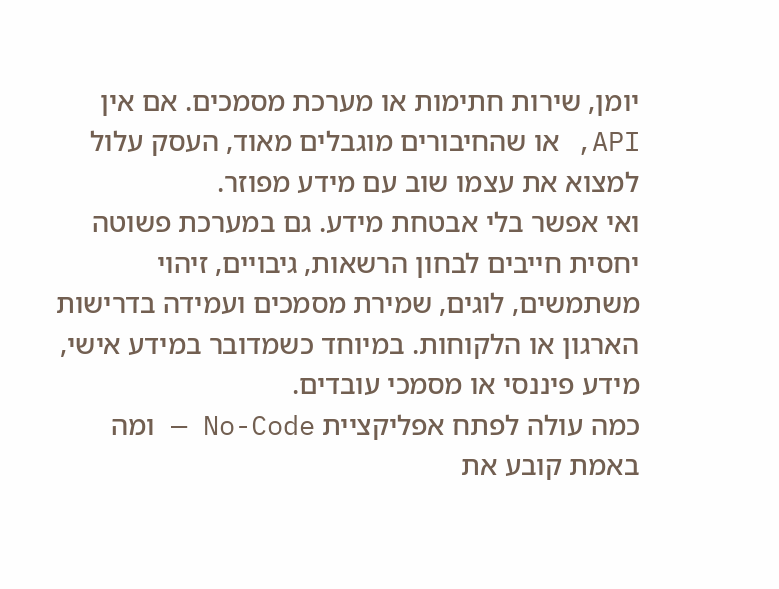יומן, שירות חתימות או מערכת מסמכים. אם אין API, או שהחיבורים מוגבלים מאוד, העסק עלול למצוא את עצמו שוב עם מידע מפוזר.
ואי אפשר בלי אבטחת מידע. גם במערכת פשוטה יחסית חייבים לבחון הרשאות, גיבויים, זיהוי משתמשים, לוגים, שמירת מסמכים ועמידה בדרישות הארגון או הלקוחות. במיוחד כשמדובר במידע אישי, מידע פיננסי או מסמכי עובדים.
כמה עולה לפתח אפליקציית No-Code — ומה באמת קובע את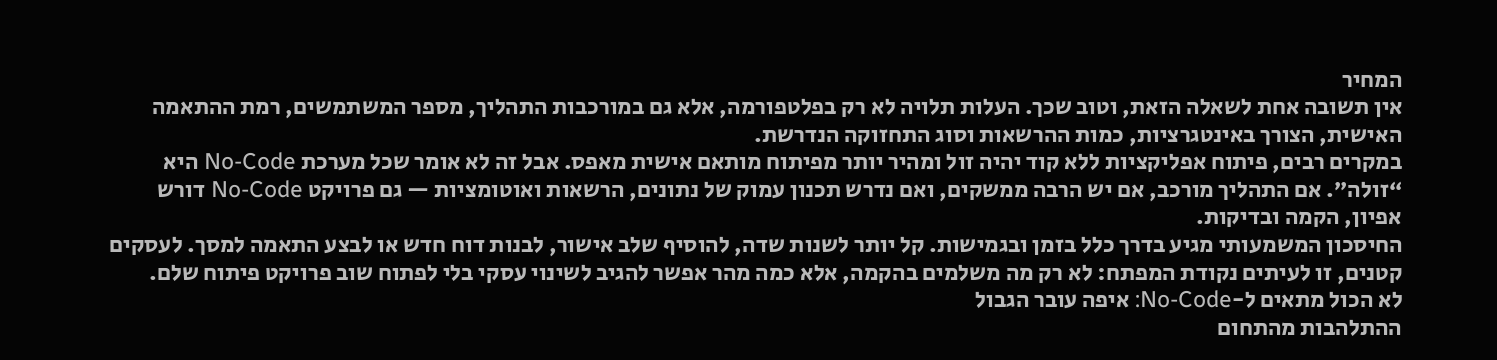המחיר
אין תשובה אחת לשאלה הזאת, וטוב שכך. העלות תלויה לא רק בפלטפורמה, אלא גם במורכבות התהליך, מספר המשתמשים, רמת ההתאמה האישית, הצורך באינטגרציות, כמות ההרשאות וסוג התחזוקה הנדרשת.
במקרים רבים, פיתוח אפליקציות ללא קוד יהיה זול ומהיר יותר מפיתוח מותאם אישית מאפס. אבל זה לא אומר שכל מערכת No-Code היא “זולה”. אם התהליך מורכב, אם יש הרבה ממשקים, ואם נדרש תכנון עמוק של נתונים, הרשאות ואוטומציות — גם פרויקט No-Code דורש אפיון, הקמה ובדיקות.
החיסכון המשמעותי מגיע בדרך כלל בזמן ובגמישות. קל יותר לשנות שדה, להוסיף שלב אישור, לבנות דוח חדש או לבצע התאמה למסך. לעסקים קטנים, זו לעיתים נקודת המפתח: לא רק מה משלמים בהקמה, אלא כמה מהר אפשר להגיב לשינוי עסקי בלי לפתוח שוב פרויקט פיתוח שלם.
לא הכול מתאים ל-No-Code: איפה עובר הגבול
ההתלהבות מהתחום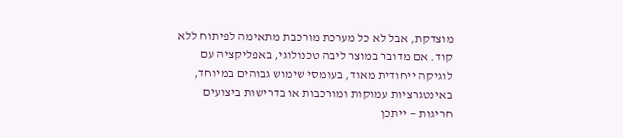מוצדקת, אבל לא כל מערכת מורכבת מתאימה לפיתוח ללא קוד. אם מדובר במוצר ליבה טכנולוגי, באפליקציה עם לוגיקה ייחודית מאוד, בעומסי שימוש גבוהים במיוחד, באינטגרציות עמוקות ומורכבות או בדרישות ביצועים חריגות — ייתכן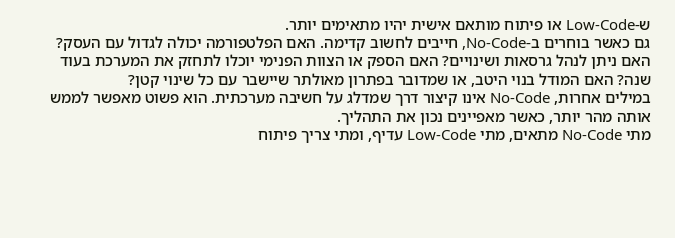ש-Low-Code או פיתוח מותאם אישית יהיו מתאימים יותר.
גם כאשר בוחרים ב-No-Code, חייבים לחשוב קדימה. האם הפלטפורמה יכולה לגדול עם העסק? האם ניתן לנהל גרסאות ושינויים? האם הספק או הצוות הפנימי יוכלו לתחזק את המערכת בעוד שנה? האם המודל בנוי היטב, או שמדובר בפתרון מאולתר שיישבר עם כל שינוי קטן?
במילים אחרות, No-Code אינו קיצור דרך שמדלג על חשיבה מערכתית. הוא פשוט מאפשר לממש אותה מהר יותר, כאשר מאפיינים נכון את התהליך.
מתי No-Code מתאים, מתי Low-Code עדיף, ומתי צריך פיתוח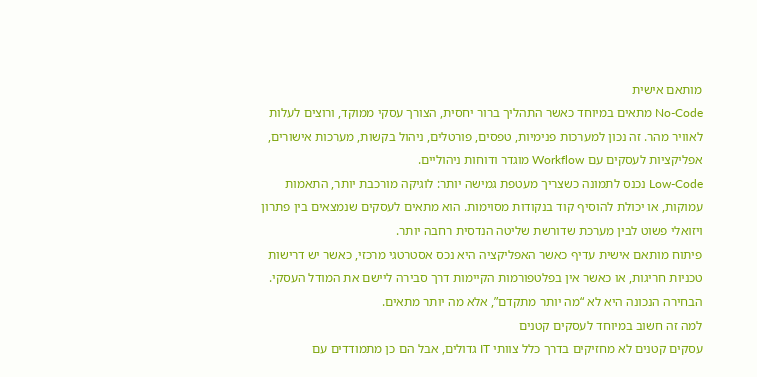מותאם אישית
No-Code מתאים במיוחד כאשר התהליך ברור יחסית, הצורך עסקי ממוקד, ורוצים לעלות לאוויר מהר. זה נכון למערכות פנימיות, טפסים, פורטלים, ניהול בקשות, מערכות אישורים, אפליקציות לעסקים עם Workflow מוגדר ודוחות ניהוליים.
Low-Code נכנס לתמונה כשצריך מעטפת גמישה יותר: לוגיקה מורכבת יותר, התאמות עמוקות, או יכולת להוסיף קוד בנקודות מסוימות. הוא מתאים לעסקים שנמצאים בין פתרון ויזואלי פשוט לבין מערכת שדורשת שליטה הנדסית רחבה יותר.
פיתוח מותאם אישית עדיף כאשר האפליקציה היא נכס אסטרטגי מרכזי, כאשר יש דרישות טכניות חריגות, או כאשר אין בפלטפורמות הקיימות דרך סבירה ליישם את המודל העסקי.
הבחירה הנכונה היא לא “מה יותר מתקדם”, אלא מה יותר מתאים.
למה זה חשוב במיוחד לעסקים קטנים
עסקים קטנים לא מחזיקים בדרך כלל צוותי IT גדולים, אבל הם כן מתמודדים עם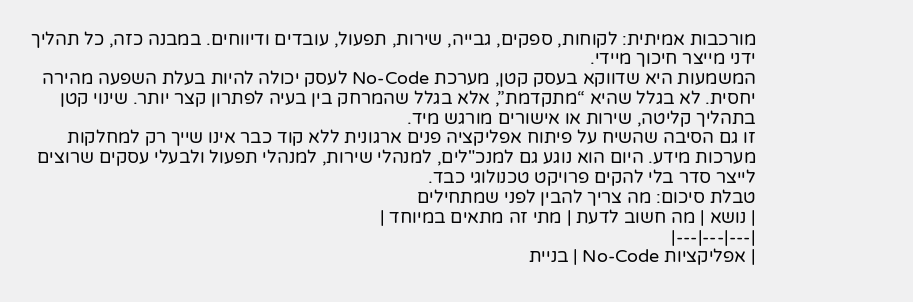מורכבות אמיתית: לקוחות, ספקים, גבייה, שירות, תפעול, עובדים ודיווחים. במבנה כזה, כל תהליך ידני מייצר חיכוך מיידי.
המשמעות היא שדווקא בעסק קטן, מערכת No-Code לעסק יכולה להיות בעלת השפעה מהירה יחסית. לא בגלל שהיא “מתקדמת”, אלא בגלל שהמרחק בין בעיה לפתרון קצר יותר. שינוי קטן בתהליך קליטה, שירות או אישורים מורגש מיד.
זו גם הסיבה שהשיח על פיתוח אפליקציה פנים ארגונית ללא קוד כבר אינו שייך רק למחלקות מערכות מידע. היום הוא נוגע גם למנכ"לים, למנהלי שירות, למנהלי תפעול ולבעלי עסקים שרוצים לייצר סדר בלי להקים פרויקט טכנולוגי כבד.
טבלת סיכום: מה צריך להבין לפני שמתחילים
| נושא | מה חשוב לדעת | מתי זה מתאים במיוחד |
|---|---|---|
| אפליקציות No-Code | בניית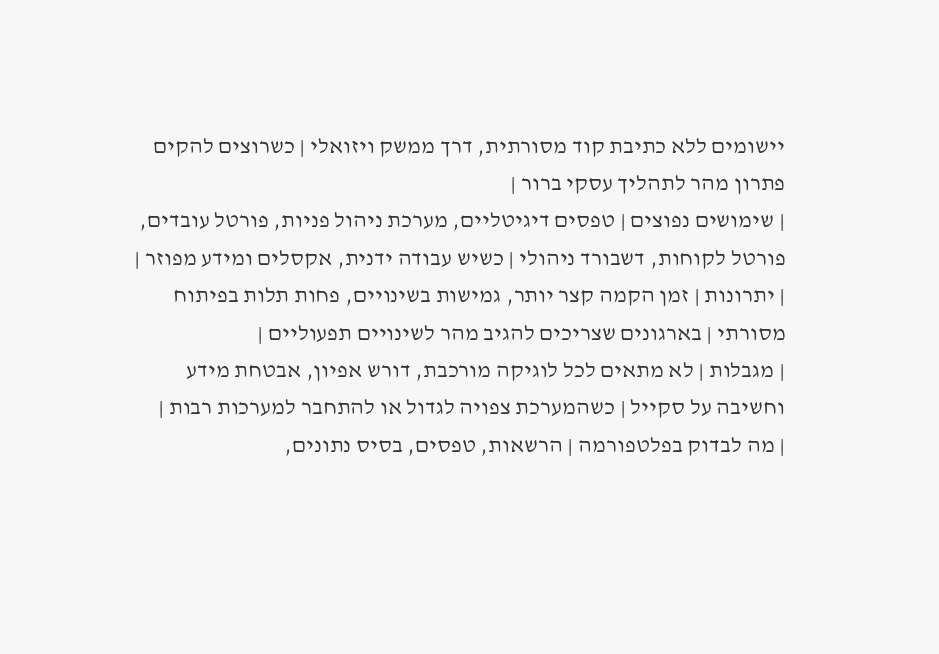יישומים ללא כתיבת קוד מסורתית, דרך ממשק ויזואלי | כשרוצים להקים פתרון מהר לתהליך עסקי ברור |
| שימושים נפוצים | טפסים דיגיטליים, מערכת ניהול פניות, פורטל עובדים, פורטל לקוחות, דשבורד ניהולי | כשיש עבודה ידנית, אקסלים ומידע מפוזר |
| יתרונות | זמן הקמה קצר יותר, גמישות בשינויים, פחות תלות בפיתוח מסורתי | בארגונים שצריכים להגיב מהר לשינויים תפעוליים |
| מגבלות | לא מתאים לכל לוגיקה מורכבת, דורש אפיון, אבטחת מידע וחשיבה על סקייל | כשהמערכת צפויה לגדול או להתחבר למערכות רבות |
| מה לבדוק בפלטפורמה | הרשאות, טפסים, בסיס נתונים,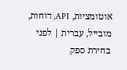אוטומציות, API, דוחות, מובייל, עברית | לפני בחירת ספק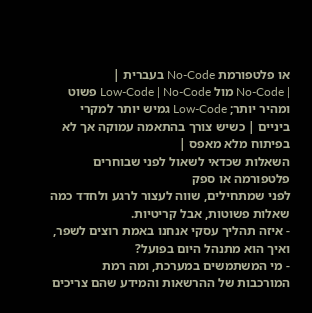או פלטפורמת No-Code בעברית |
| No-Code מול Low-Code | No-Code פשוט ומהיר יותר; Low-Code גמיש יותר למקרי ביניים | כשיש צורך בהתאמה עמוקה אך לא בפיתוח מלא מאפס |
השאלות שכדאי לשאול לפני שבוחרים פלטפורמה או ספק
לפני שמתחילים, שווה לעצור לרגע ולחדד כמה שאלות פשוטות, אבל קריטיות.
- איזה תהליך עסקי אנחנו באמת רוצים לשפר, ואיך הוא מתנהל היום בפועל?
- מי המשתמשים במערכת, ומה רמת המורכבות של ההרשאות והמידע שהם צריכים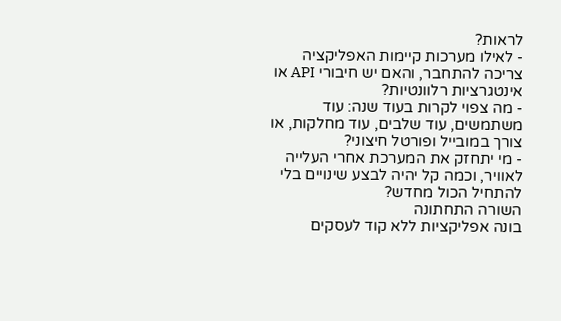לראות?
- לאילו מערכות קיימות האפליקציה צריכה להתחבר, והאם יש חיבורי API או אינטגרציות רלוונטיות?
- מה צפוי לקרות בעוד שנה: עוד משתמשים, עוד שלבים, עוד מחלקות, או צורך במובייל ופורטל חיצוני?
- מי יתחזק את המערכת אחרי העלייה לאוויר, וכמה קל יהיה לבצע שינויים בלי להתחיל הכול מחדש?
השורה התחתונה
בונה אפליקציות ללא קוד לעסקים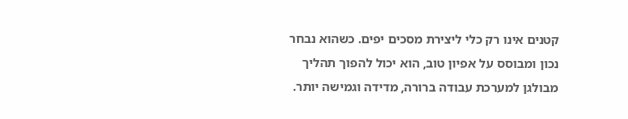קטנים אינו רק כלי ליצירת מסכים יפים. כשהוא נבחר נכון ומבוסס על אפיון טוב, הוא יכול להפוך תהליך מבולגן למערכת עבודה ברורה, מדידה וגמישה יותר.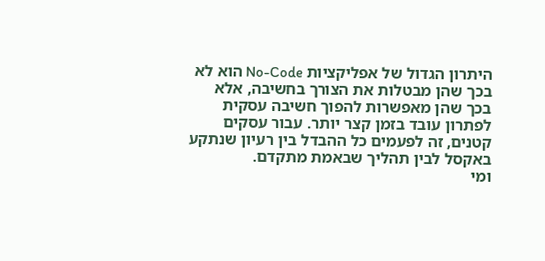היתרון הגדול של אפליקציות No-Code הוא לא בכך שהן מבטלות את הצורך בחשיבה, אלא בכך שהן מאפשרות להפוך חשיבה עסקית לפתרון עובד בזמן קצר יותר. עבור עסקים קטנים, זה לפעמים כל ההבדל בין רעיון שנתקע באקסל לבין תהליך שבאמת מתקדם.
ומי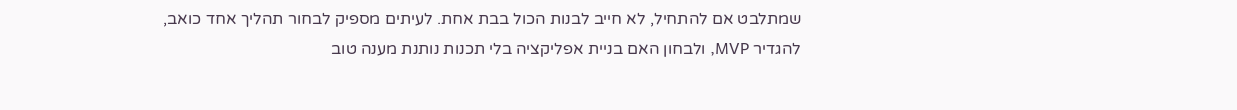שמתלבט אם להתחיל, לא חייב לבנות הכול בבת אחת. לעיתים מספיק לבחור תהליך אחד כואב, להגדיר MVP, ולבחון האם בניית אפליקציה בלי תכנות נותנת מענה טוב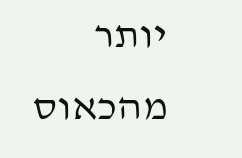יותר מהכאוס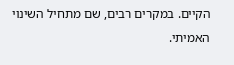הקיים. במקרים רבים, שם מתחיל השינוי האמיתי.